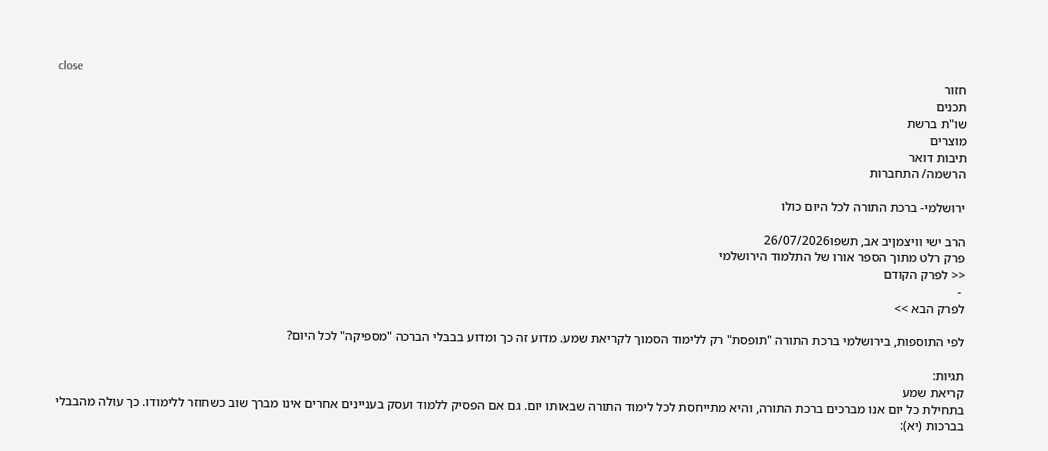close
חזור
תכנים
שו"ת ברשת
מוצרים
תיבות דואר
הרשמה/ התחברות

ירושלמי- ברכת התורה לכל היום כולו

הרב ישי וויצמןיב אב, תשפו26/07/2026
פרק רלט מתוך הספר אורו של התלמוד הירושלמי
<< לפרק הקודם
 -
לפרק הבא >>

לפי התוספות, בירושלמי ברכת התורה "תופסת" רק ללימוד הסמוך לקריאת שמע. מדוע זה כך ומדוע בבבלי הברכה "מספיקה" לכל היום?

תגיות:
קריאת שמע
בתחילת כל יום אנו מברכים ברכת התורה, והיא מתייחסת לכל לימוד התורה שבאותו יום. גם אם הפסיק ללמוד ועסק בעניינים אחרים אינו מברך שוב כשחוזר ללימודו. כך עולה מהבבלי בברכות (יא):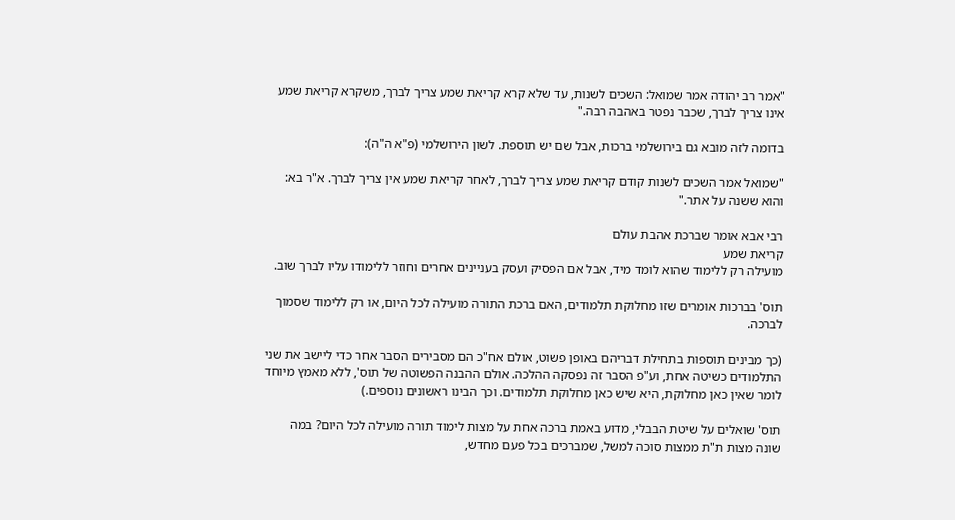"אמר רב יהודה אמר שמואל: השכים לשנות, עד שלא קרא קריאת שמע צריך לברך, משקרא קריאת שמע אינו צריך לברך, שכבר נפטר באהבה רבה."

בדומה לזה מובא גם בירושלמי ברכות, אבל שם יש תוספת. לשון הירושלמי (פ"א ה"ה):

"שמואל אמר השכים לשנות קודם קריאת שמע צריך לברך, לאחר קריאת שמע אין צריך לברך. א"ר בא: והוא ששנה על אתר."

רבי אבא אומר שברכת אהבת עולם
קריאת שמע
מועילה רק ללימוד שהוא לומד מיד, אבל אם הפסיק ועסק בעניינים אחרים וחוזר ללימודו עליו לברך שוב.

תוס' בברכות אומרים שזו מחלוקת תלמודים, האם ברכת התורה מועילה לכל היום, או רק ללימוד שסמוך לברכה.

(כך מבינים תוספות בתחילת דבריהם באופן פשוט, אולם אח"כ הם מסבירים הסבר אחר כדי ליישב את שני התלמודים כשיטה אחת, וע"פ הסבר זה נפסקה ההלכה. אולם ההבנה הפשוטה של תוס', ללא מאמץ מיוחד לומר שאין כאן מחלוקת, היא שיש כאן מחלוקת תלמודים. וכך הבינו ראשונים נוספים.)

תוס' שואלים על שיטת הבבלי, מדוע באמת ברכה אחת על מצות לימוד תורה מועילה לכל היום? במה שונה מצות ת"ת ממצות סוכה למשל, שמברכים בכל פעם מחדש,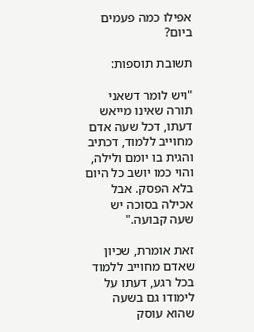אפילו כמה פעמים ביום?

תשובת תוספות:

"ויש לומר דשאני תורה שאינו מייאש דעתו, דכל שעה אדם מחוייב ללמוד, דכתיב והגית בו יומם ולילה, והוי כמו יושב כל היום בלא הפסק. אבל אכילה בסוכה יש שעה קבועה."

זאת אומרת, שכיון שאדם מחוייב ללמוד בכל רגע, דעתו על לימודו גם בשעה שהוא עוסק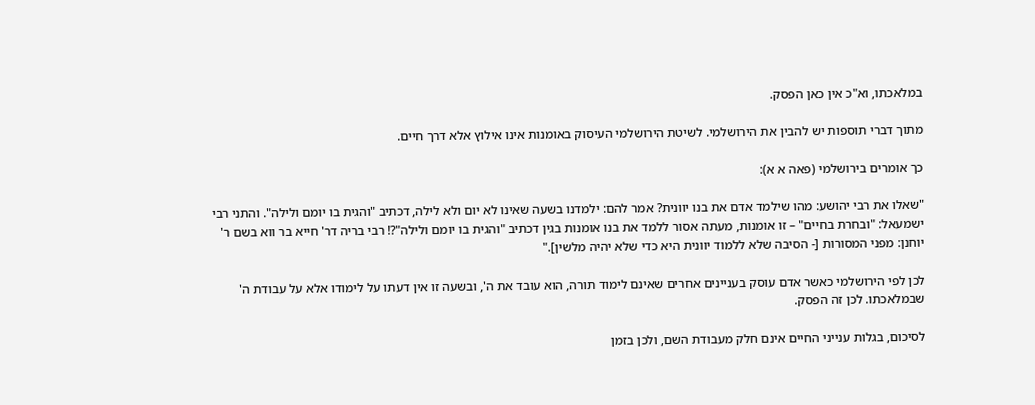במלאכתו, וא"כ אין כאן הפסק.

מתוך דברי תוספות יש להבין את הירושלמי. לשיטת הירושלמי העיסוק באומנות אינו אילוץ אלא דרך חיים.

כך אומרים בירושלמי (פאה א א):

"שאלו את רבי יהושע: מהו שילמד אדם את בנו יוונית? אמר להם: ילמדנו בשעה שאינו לא יום ולא לילה, דכתיב "והגית בו יומם ולילה". והתני רבי ישמעאל: "ובחרת בחיים" – זו אומנות, מעתה אסור ללמד את בנו אומנות בגין דכתיב "והגית בו יומם ולילה"?! רבי בריה דר' חייא בר ווא בשם ר' יוחנן: מפני המסורות [- הסיבה שלא ללמוד יוונית היא כדי שלא יהיה מלשין]."

לכן לפי הירושלמי כאשר אדם עוסק בעניינים אחרים שאינם לימוד תורה, הוא עובד את ה', ובשעה זו אין דעתו על לימודו אלא על עבודת ה' שבמלאכתו. לכן זה הפסק.

לסיכום, בגלות ענייני החיים אינם חלק מעבודת השם, ולכן בזמן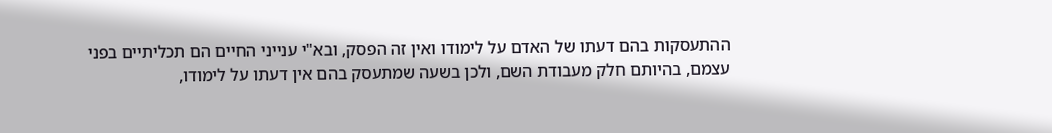ההתעסקות בהם דעתו של האדם על לימודו ואין זה הפסק, ובא"י ענייני החיים הם תכליתיים בפני עצמם, בהיותם חלק מעבודת השם, ולכן בשעה שמתעסק בהם אין דעתו על לימודו,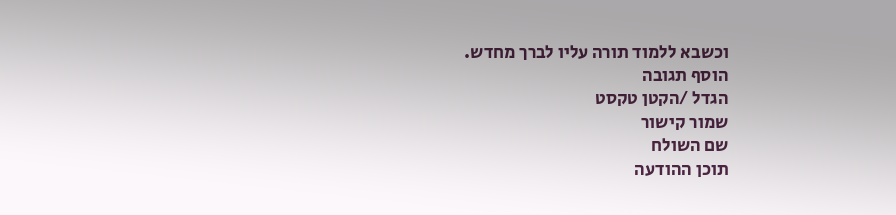וכשבא ללמוד תורה עליו לברך מחדש.
הוסף תגובה
הגדל /הקטן טקסט
שמור קישור
שם השולח
תוכן ההודעה